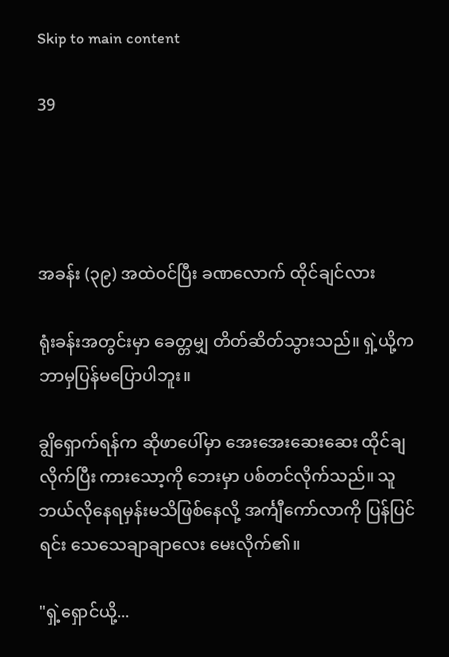Skip to main content

39




အခန်း (၃၉) အထဲဝင်ပြီး ခဏလောက် ထိုင်ချင်လား

ရုံးခန်းအတွင်းမှာ ခေတ္တမျှ တိတ်ဆိတ်သွားသည်။ ရှဲ့ယို့က ဘာမှပြန်မပြောပါဘူး။

ချွိရှောက်ရန်က ဆိုဖာပေါ်မှာ အေးအေးဆေးဆေး ထိုင်ချလိုက်ပြီး ကားသော့ကို ဘေးမှာ ပစ်တင်လိုက်သည်။ သူ ဘယ်လိုနေရမှန်းမသိဖြစ်နေလို့ အင်္ကျီကော်လာကို ပြန်ပြင်ရင်း သေသေချာချာလေး မေးလိုက်၏။

"ရှဲ့ရှောင်ယို့...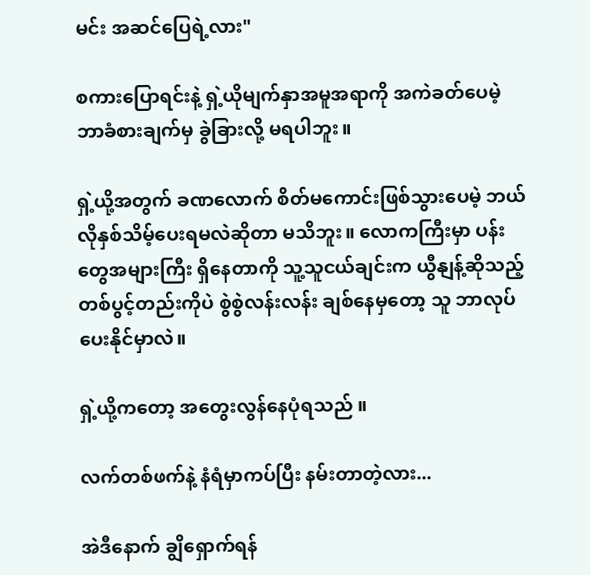မင်း အဆင်ပြေရဲ့လား"

စကားပြောရင်းနဲ့ ရှဲ့ယိုမျက်နှာအမူအရာကို အကဲခတ်ပေမဲ့ ဘာခံစားချက်မှ ခွဲခြားလို့ မရပါဘူး။

ရှဲ့ယို့အတွက် ခဏလောက် စိတ်မကောင်းဖြစ်သွားပေမဲ့ ဘယ်လိုနှစ်သိမ့်ပေးရမလဲဆိုတာ မသိဘူး။ လောကကြီးမှာ ပန်းတွေအများကြီး ရှိနေတာကို သူ့သူငယ်ချင်းက ယွီနျန့်ဆိုသည့် တစ်ပွင့်တည်းကိုပဲ စွဲစွဲလန်းလန်း ချစ်နေမှတော့ သူ ဘာလုပ်ပေးနိုင်မှာလဲ။

ရှဲ့ယို့ကတော့ အတွေးလွန်နေပုံရသည် ။

လက်တစ်ဖက်နဲ့ နံရံမှာကပ်ပြီး နမ်းတာတဲ့လား...

အဲဒီနောက် ချွိရှောက်ရန်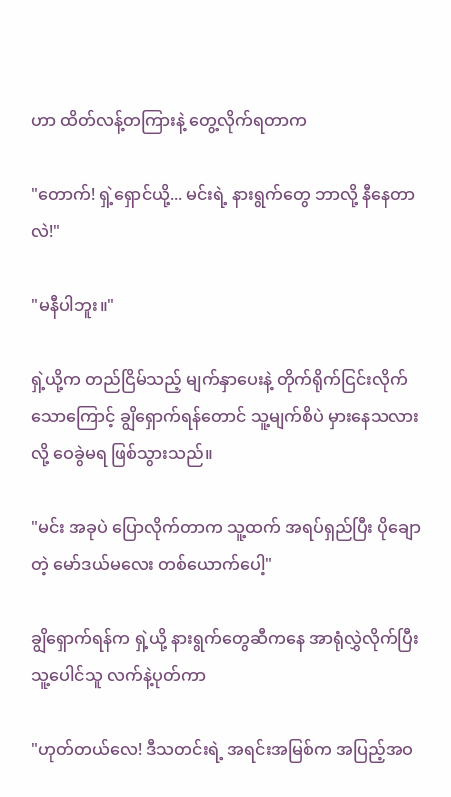ဟာ ထိတ်လန့်တကြားနဲ့ တွေ့လိုက်ရတာက

"တောက်! ရှဲ့ရှောင်ယို့... မင်းရဲ့ နားရွက်တွေ ဘာလို့ နီနေတာလဲ!"

"မနီပါဘူး။"

ရှဲ့ယို့က တည်ငြိမ်သည့် မျက်နှာပေးနဲ့ တိုက်ရိုက်ငြင်းလိုက်သောကြောင့် ချွိရှောက်ရန်တောင် သူ့မျက်စိပဲ မှားနေသလားလို့ ဝေခွဲမရ ဖြစ်သွားသည်။

"မင်း အခုပဲ ပြောလိုက်တာက သူ့ထက် အရပ်ရှည်ပြီး ပိုချောတဲ့ မော်ဒယ်မလေး တစ်ယောက်ပေါ့"

ချွိရှောက်ရန်က ရှဲ့ယို့ နားရွက်တွေဆီကနေ အာရုံလွှဲလိုက်ပြီး သူ့ပေါင်သူ လက်နဲ့ပုတ်ကာ

"ဟုတ်တယ်လေ! ဒီသတင်းရဲ့ အရင်းအမြစ်က အပြည့်အဝ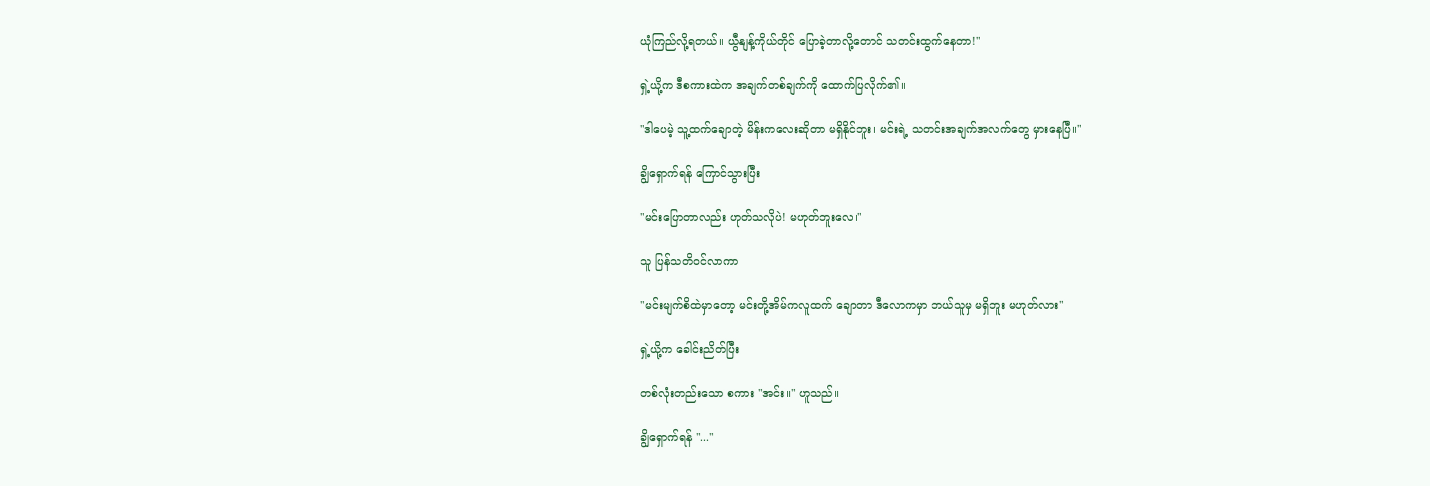ယုံကြည်လို့ရတယ်။ ယွီနျန့်ကိုယ်တိုင် ပြောခဲ့တာလို့တောင် သတင်းထွက်နေတာ!"

ရှဲ့ယို့က ဒီစကားထဲက အချက်တစ်ချက်ကို ထောက်ပြလိုက်၏။

"ဒါပေမဲ့ သူ့ထက်ချောတဲ့ မိန်းကလေးဆိုတာ မရှိနိုင်ဘူး၊ မင်းရဲ့ သတင်းအချက်အလက်တွေ မှားနေပြီ။"

ချွိရှောက်ရန် ကြောင်သွားပြီး

"မင်းပြောတာလည်း ဟုတ်သလိုပဲ! မဟုတ်ဘူးလေ၊"

သူ ပြန်သတိဝင်လာကာ

"မင်းမျက်စိထဲမှာတော့ မင်းတို့အိမ်ကလူထက် ချောတာ ဒီလောကမှာ ဘယ်သူမှ မရှိဘူး မဟုတ်လား"

ရှဲ့ယို့က ခေါင်းညိတ်ပြီး

တစ်လုံးတည်းသော စကား "အင်း။" ဟူသည်။

ချွိရှောက်ရန် "..."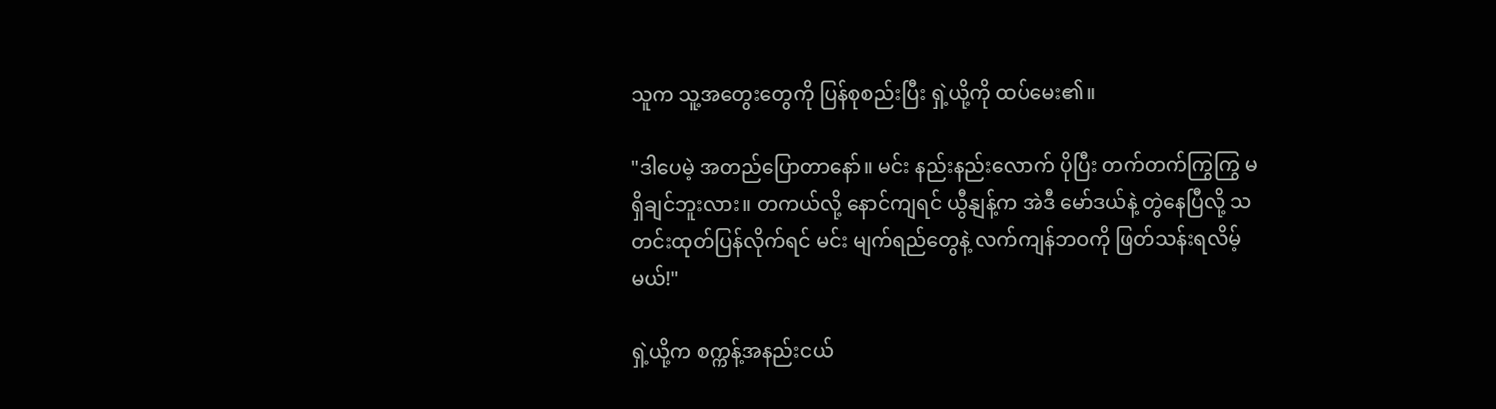သူက သူ့အတွေးတွေကို ပြန်စုစည်းပြီး ရှဲ့ယို့ကို ထပ်မေး၏။

"ဒါပေမဲ့ အတည်ပြောတာနော်။ မင်း နည်းနည်းလောက် ပိုပြီး တက်တက်ကြွကြွ မရှိချင်ဘူးလား။ တကယ်လို့ နောင်ကျရင် ယွီနျန့်က အဲဒီ မော်ဒယ်နဲ့ တွဲနေပြီလို့ သတင်းထုတ်ပြန်လိုက်ရင် မင်း မျက်ရည်တွေနဲ့ လက်ကျန်ဘဝကို ဖြတ်သန်းရလိမ့်မယ်!"

ရှဲ့ယို့က စက္ကန့်အနည်းငယ်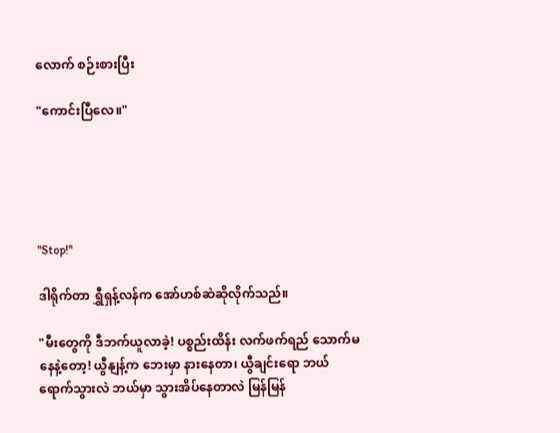လောက် စဉ်းစားပြီး

"ကောင်းပြီလေ။"





"Stop!"

ဒါရိုက်တာ ရွှီရှန့်လန်က အော်ဟစ်ဆဲဆိုလိုက်သည်။

"မီးတွေကို ဒီဘက်ယူလာခဲ့! ပစ္စည်းထိန်း လက်ဖက်ရည် သောက်မနေနဲ့တော့! ယွီနျန့်က ဘေးမှာ နားနေတာ၊ ယွီချင်းရော ဘယ်ရောက်သွားလဲ ဘယ်မှာ သွားအိပ်နေတာလဲ မြန်မြန်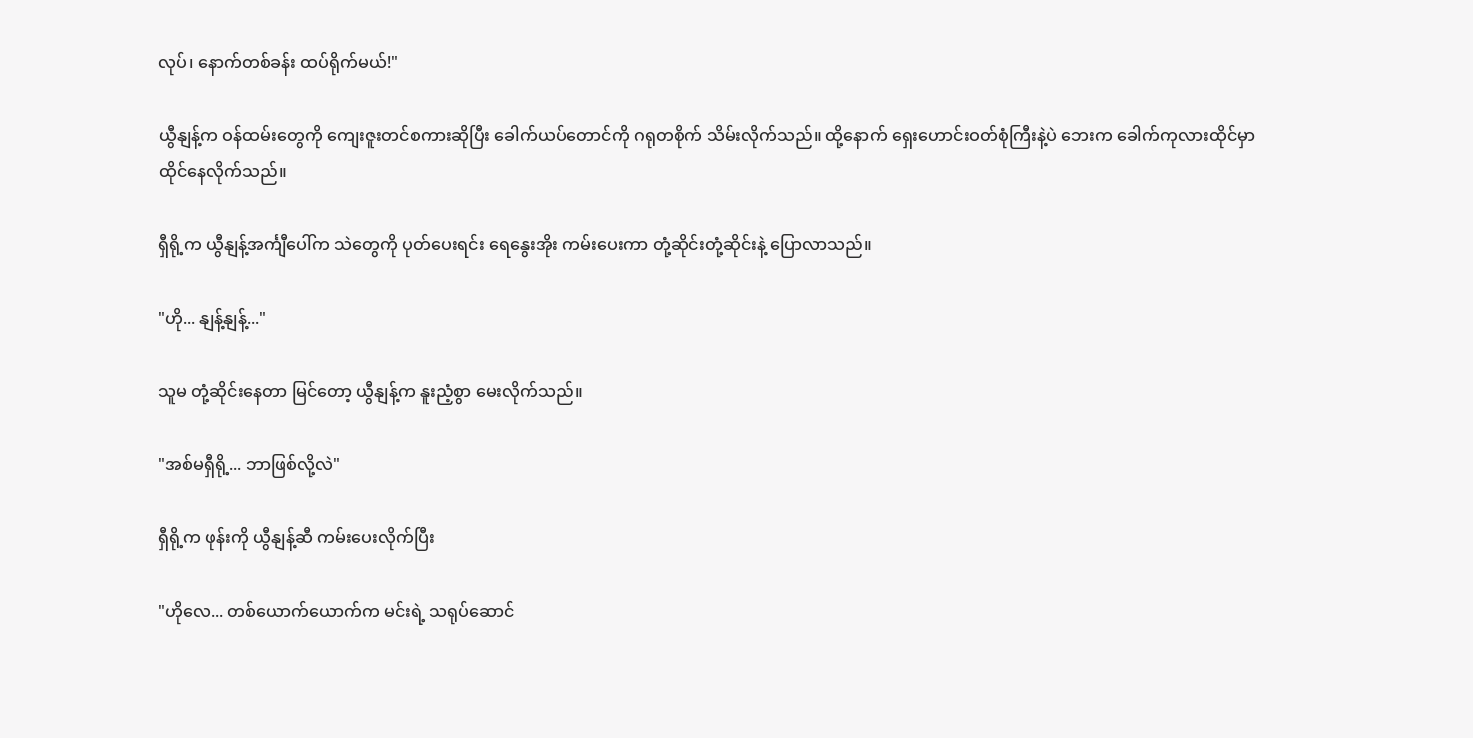လုပ်၊ နောက်တစ်ခန်း ထပ်ရိုက်မယ်!"

ယွီနျန့်က ဝန်ထမ်းတွေကို ကျေးဇူးတင်စကားဆိုပြီး ခေါက်ယပ်တောင်ကို ဂရုတစိုက် သိမ်းလိုက်သည်။ ထို့နောက် ရှေးဟောင်းဝတ်စုံကြီးနဲ့ပဲ ဘေးက ခေါက်ကုလားထိုင်မှာ ထိုင်နေလိုက်သည်။

ရှီရို့က ယွီနျန့်အင်္ကျီပေါ်က သဲတွေကို ပုတ်ပေးရင်း ရေနွေးအိုး ကမ်းပေးကာ တုံ့ဆိုင်းတုံ့ဆိုင်းနဲ့ ပြောလာသည်။

"ဟို... နျန့်နျန့်..."

သူမ တုံ့ဆိုင်းနေတာ မြင်တော့ ယွီနျန့်က နူးညံ့စွာ မေးလိုက်သည်။

"အစ်မရှီရို့... ဘာဖြစ်လို့လဲ"

ရှီရို့က ဖုန်းကို ယွီနျန့်ဆီ ကမ်းပေးလိုက်ပြီး

"ဟိုလေ... တစ်ယောက်ယောက်က မင်းရဲ့ သရုပ်ဆောင်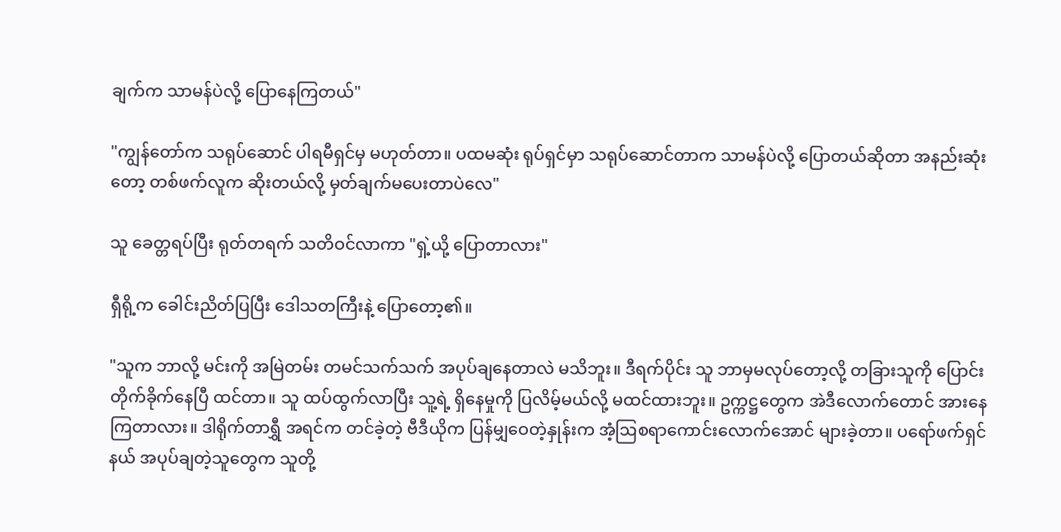ချက်က သာမန်ပဲလို့ ပြောနေကြတယ်"

"ကျွန်တော်က သရုပ်ဆောင် ပါရမီရှင်မှ မဟုတ်တာ။ ပထမဆုံး ရုပ်ရှင်မှာ သရုပ်ဆောင်တာက သာမန်ပဲလို့ ပြောတယ်ဆိုတာ အနည်းဆုံးတော့ တစ်ဖက်လူက ဆိုးတယ်လို့ မှတ်ချက်မပေးတာပဲလေ"

သူ ခေတ္တရပ်ပြီး ရုတ်တရက် သတိဝင်လာကာ "ရှဲ့ယို့ ပြောတာလား"

ရှီရို့က ခေါင်းညိတ်ပြပြီး ဒေါသတကြီးနဲ့ ပြောတော့၏။

"သူက ဘာလို့ မင်းကို အမြဲတမ်း တမင်သက်သက် အပုပ်ချနေတာလဲ မသိဘူး။ ဒီရက်ပိုင်း သူ ဘာမှမလုပ်တော့လို့ တခြားသူကို ပြောင်းတိုက်ခိုက်နေပြီ ထင်တာ။ သူ ထပ်ထွက်လာပြီး သူ့ရဲ့ ရှိနေမှုကို ပြလိမ့်မယ်လို့ မထင်ထားဘူး။ ဥက္ကဋ္ဌတွေက အဲဒီလောက်တောင် အားနေကြတာလား။ ဒါရိုက်တာရွှီ အရင်က တင်ခဲ့တဲ့ ဗီဒီယိုက ပြန်မျှဝေတဲ့နှုန်းက အံ့ဩစရာကောင်းလောက်အောင် များခဲ့တာ။ ပရော်ဖက်ရှင်နယ် အပုပ်ချတဲ့သူတွေက သူတို့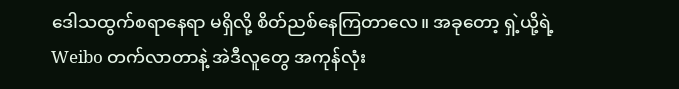ဒေါသထွက်စရာနေရာ မရှိလို့ စိတ်ညစ်နေကြတာလေ။ အခုတော့ ရှဲ့ယို့ရဲ့ Weibo တက်လာတာနဲ့ အဲဒီလူတွေ အကုန်လုံး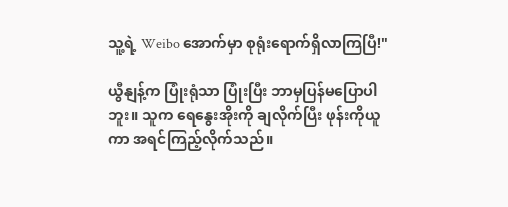သူ့ရဲ့ Weibo အောက်မှာ စုရုံးရောက်ရှိလာကြပြီ!"

ယွီနျန့်က ပြုံးရုံသာ ပြုံးပြီး ဘာမှပြန်မပြောပါဘူး။ သူက ရေနွေးအိုးကို ချလိုက်ပြီး ဖုန်းကိုယူကာ အရင်ကြည့်လိုက်သည်။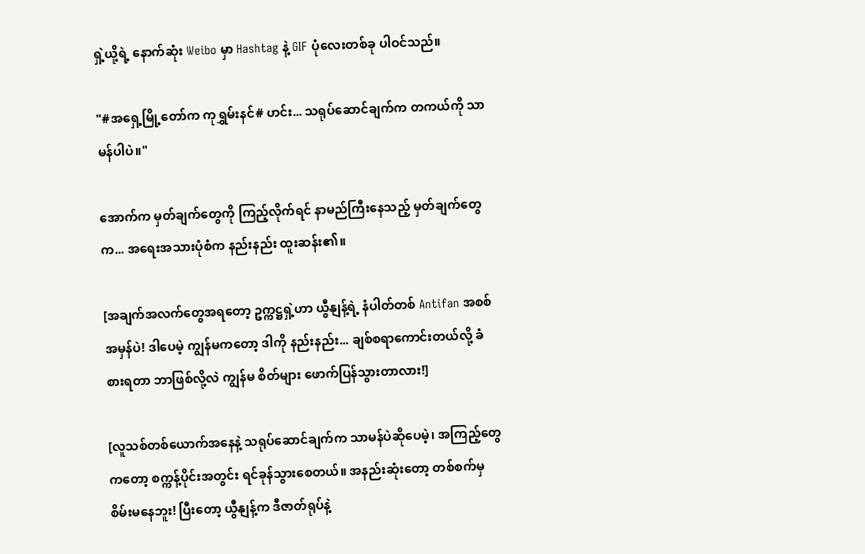ရှဲ့ယို့ရဲ့ နောက်ဆုံး Weibo မှာ Hashtag နဲ့ GIF ပုံလေးတစ်ခု ပါဝင်သည်။

"#အရှေ့မြို့တော်က ကုရွှမ်းနင်# ဟင်း... သရုပ်ဆောင်ချက်က တကယ်ကို သာမန်ပါပဲ။"

အောက်က မှတ်ချက်တွေကို ကြည့်လိုက်ရင် နာမည်ကြီးနေသည့် မှတ်ချက်တွေက... အရေးအသားပုံစံက နည်းနည်း ထူးဆန်း၏။

[အချက်အလက်တွေအရတော့ ဥက္ကဋ္ဌရှဲ့ဟာ ယွီနျန့်ရဲ့ နံပါတ်တစ် Antifan အစစ်အမှန်ပဲ! ဒါပေမဲ့ ကျွန်မကတော့ ဒါကို နည်းနည်း... ချစ်စရာကောင်းတယ်လို့ ခံစားရတာ ဘာဖြစ်လို့လဲ ကျွန်မ စိတ်များ ဖောက်ပြန်သွားတာလား!]

[လူသစ်တစ်ယောက်အနေနဲ့ သရုပ်ဆောင်ချက်က သာမန်ပဲဆိုပေမဲ့၊ အကြည့်တွေကတော့ စက္ကန့်ပိုင်းအတွင်း ရင်ခုန်သွားစေတယ်။ အနည်းဆုံးတော့ တစ်စက်မှ စိမ်းမနေဘူး! ပြီးတော့ ယွီနျန့်က ဒီဇာတ်ရုပ်နဲ့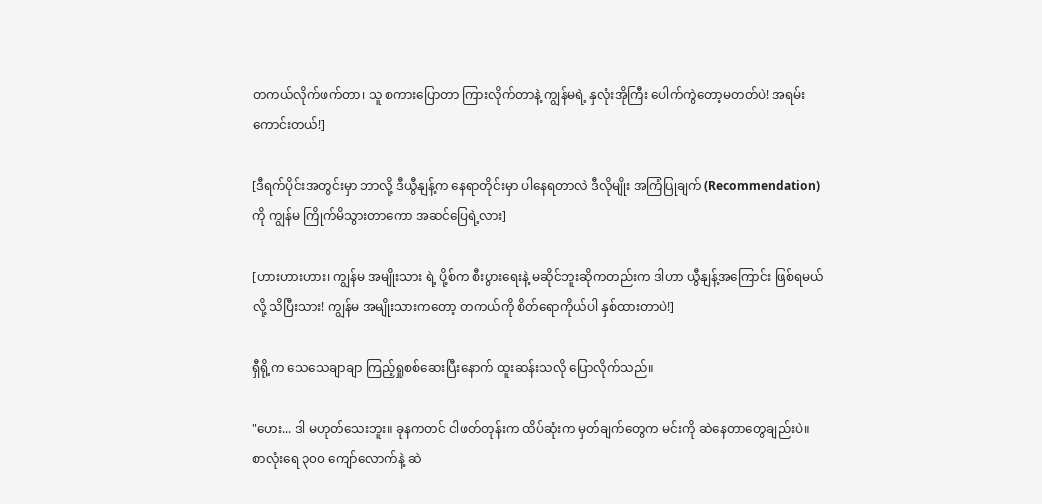တကယ်လိုက်ဖက်တာ၊ သူ စကားပြောတာ ကြားလိုက်တာနဲ့ ကျွန်မရဲ့ နှလုံးအိုကြီး ပေါက်ကွဲတော့မတတ်ပဲ! အရမ်းကောင်းတယ်!]

[ဒီရက်ပိုင်းအတွင်းမှာ ဘာလို့ ဒီယွီနျန့်က နေရာတိုင်းမှာ ပါနေရတာလဲ ဒီလိုမျိုး အကြံပြုချက် (Recommendation) ကို ကျွန်မ ကြိုက်မိသွားတာကော အဆင်ပြေရဲ့လား]

[ဟားဟားဟား၊ ကျွန်မ အမျိုးသား ရဲ့ ပို့စ်က စီးပွားရေးနဲ့ မဆိုင်ဘူးဆိုကတည်းက ဒါဟာ ယွီနျန့်အကြောင်း ဖြစ်ရမယ်လို့ သိပြီးသား! ကျွန်မ အမျိုးသားကတော့ တကယ်ကို စိတ်ရောကိုယ်ပါ နှစ်ထားတာပဲ!]

ရှီရို့က သေသေချာချာ ကြည့်ရှုစစ်ဆေးပြီးနောက် ထူးဆန်းသလို ပြောလိုက်သည်။

"ဟေး... ဒါ မဟုတ်သေးဘူး။ ခုနကတင် ငါဖတ်တုန်းက ထိပ်ဆုံးက မှတ်ချက်တွေက မင်းကို ဆဲနေတာတွေချည်းပဲ။ စာလုံးရေ ၃၀၀ ကျော်လောက်နဲ့ ဆဲ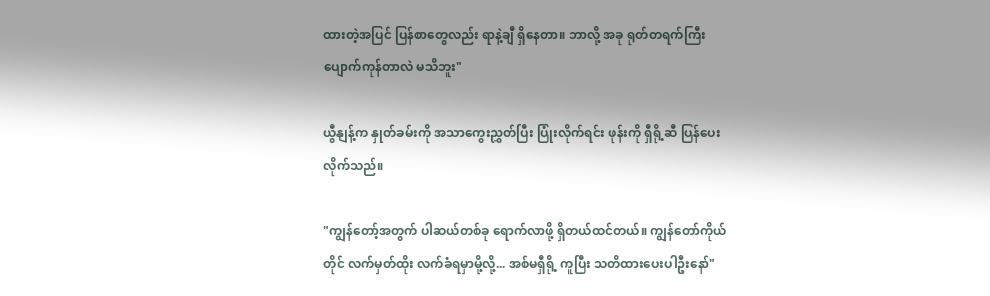ထားတဲ့အပြင် ပြန်စာတွေလည်း ရာနဲ့ချီ ရှိနေတာ။ ဘာလို့ အခု ရုတ်တရက်ကြီး ပျောက်ကုန်တာလဲ မသိဘူး"

ယွီနျန့်က နှုတ်ခမ်းကို အသာကွေးညွှတ်ပြီး ပြုံးလိုက်ရင်း ဖုန်းကို ရှီရို့ဆီ ပြန်ပေးလိုက်သည်။

"ကျွန်တော့်အတွက် ပါဆယ်တစ်ခု ရောက်လာဖို့ ရှိတယ်ထင်တယ်။ ကျွန်တော်ကိုယ်တိုင် လက်မှတ်ထိုး လက်ခံရမှာမို့လို့... အစ်မရှီရို့ ကူပြီး သတိထားပေးပါဦးနော်"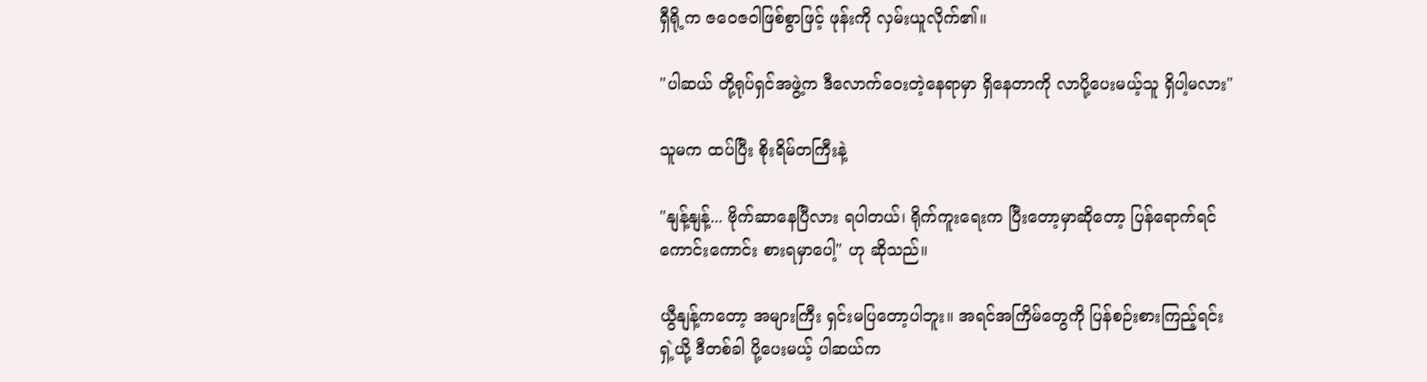ရှီရို့က ဇဝေဇဝါဖြစ်စွာဖြင့် ဖုန်းကို လှမ်းယူလိုက်၏။

"ပါဆယ် တို့ရုပ်ရှင်အဖွဲ့က ဒီလောက်ဝေးတဲ့နေရာမှာ ရှိနေတာကို လာပို့ပေးမယ့်သူ ရှိပါ့မလား"

သူမက ထပ်ပြီး စိုးရိမ်တကြီးနဲ့

"နျန့်နျန့်... ဗိုက်ဆာနေပြီလား ရပါတယ်၊ ရိုက်ကူးရေးက ပြီးတော့မှာဆိုတော့ ပြန်ရောက်ရင် ကောင်းကောင်း စားရမှာပေါ့" ဟု ဆိုသည်။

ယွီနျန့်ကတော့ အများကြီး ရှင်းမပြတော့ပါဘူး။ အရင်အကြိမ်တွေကို ပြန်စဉ်းစားကြည့်ရင်း ရှဲ့ယို့ ဒီတစ်ခါ ပို့ပေးမယ့် ပါဆယ်က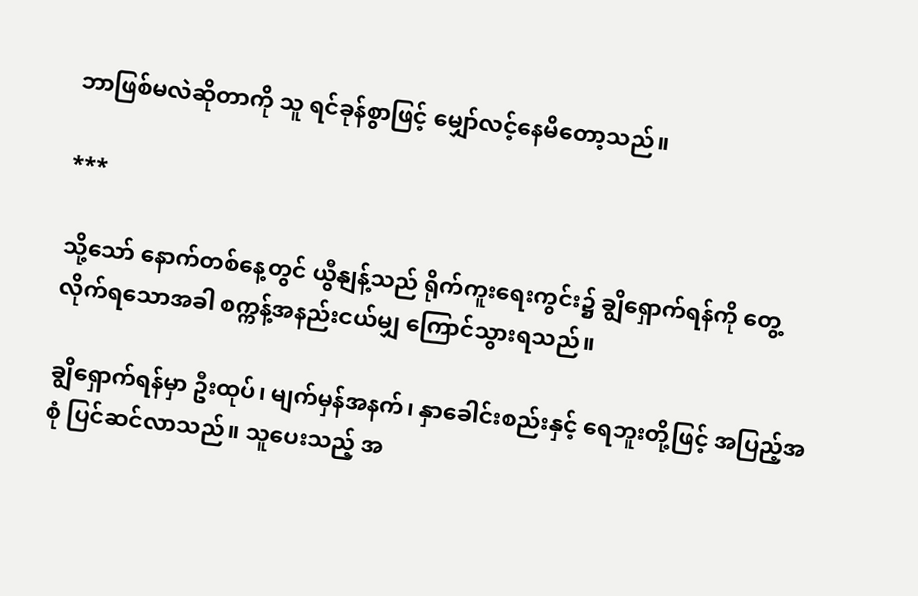ဘာဖြစ်မလဲဆိုတာကို သူ ရင်ခုန်စွာဖြင့် မျှော်လင့်နေမိတော့သည်။

***

သို့သော် နောက်တစ်နေ့တွင် ယွီနျန့်သည် ရိုက်ကူးရေးကွင်း၌ ချွိရှောက်ရန်ကို တွေ့လိုက်ရသောအခါ စက္ကန့်အနည်းငယ်မျှ ကြောင်သွားရသည်။

ချွိရှောက်ရန်မှာ ဦးထုပ်၊ မျက်မှန်အနက်၊ နှာခေါင်းစည်းနှင့် ရေဘူးတို့ဖြင့် အပြည့်အစုံ ပြင်ဆင်လာသည်။ သူပေးသည့် အ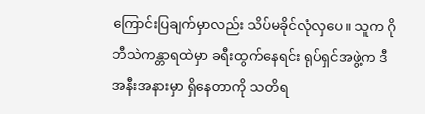ကြောင်းပြချက်မှာလည်း သိပ်မခိုင်လုံလှပေ။ သူက ဂိုဘီသဲကန္တာရထဲမှာ ခရီးထွက်နေရင်း ရုပ်ရှင်အဖွဲ့က ဒီအနီးအနားမှာ ရှိနေတာကို သတိရ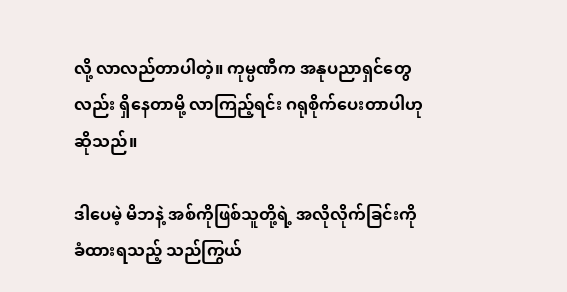လို့ လာလည်တာပါတဲ့။ ကုမ္ပဏီက အနုပညာရှင်တွေလည်း ရှိနေတာမို့ လာကြည့်ရင်း ဂရုစိုက်ပေးတာပါဟု ဆိုသည်။

ဒါပေမဲ့ မိဘနဲ့ အစ်ကိုဖြစ်သူတို့ရဲ့ အလိုလိုက်ခြင်းကို ခံထားရသည့် သည်ကြွယ်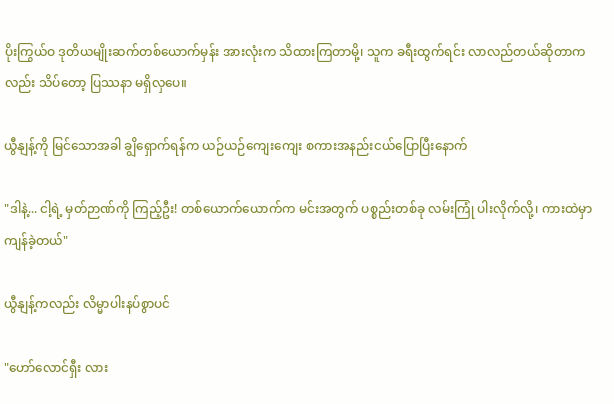ပိုးကြွယ်ဝ ဒုတိယမျိုးဆက်တစ်ယောက်မှန်း အားလုံးက သိထားကြတာမို့၊ သူက ခရီးထွက်ရင်း လာလည်တယ်ဆိုတာကလည်း သိပ်တော့ ပြဿနာ မရှိလှပေ။

ယွီနျန့်ကို မြင်သောအခါ ချွိရှောက်ရန်က ယဉ်ယဉ်ကျေးကျေး စကားအနည်းငယ်ပြောပြီးနောက်

"ဒါနဲ့... ငါ့ရဲ့ မှတ်ဉာဏ်ကို ကြည့်ဦး! တစ်ယောက်ယောက်က မင်းအတွက် ပစ္စည်းတစ်ခု လမ်းကြုံ ပါးလိုက်လို့၊ ကားထဲမှာ ကျန်ခဲ့တယ်"

ယွီနျန့်ကလည်း လိမ္မာပါးနပ်စွာပင်

"ဟော်လောင်ရှီး လား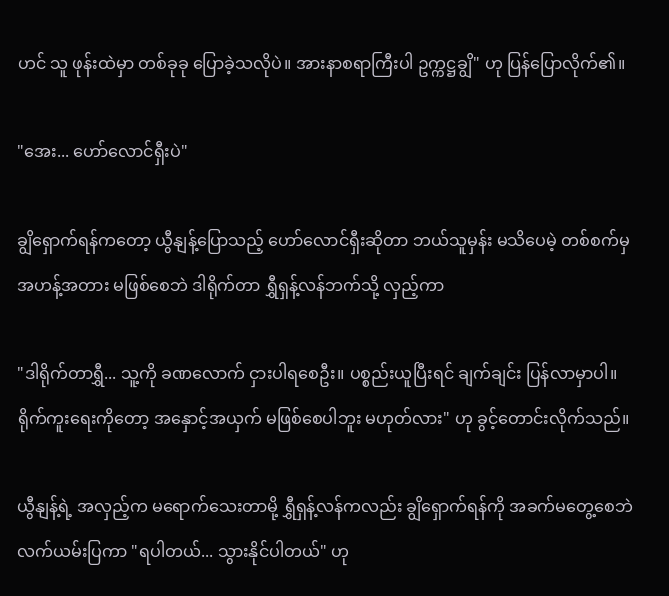ဟင် သူ ဖုန်းထဲမှာ တစ်ခုခု ပြောခဲ့သလိုပဲ။ အားနာစရာကြီးပါ ဥက္ကဋ္ဌချွိ" ဟု ပြန်ပြောလိုက်၏။

"အေး... ဟော်လောင်ရှီးပဲ"

ချွိရှောက်ရန်ကတော့ ယွီနျန့်ပြောသည့် ဟော်လောင်ရှီးဆိုတာ ဘယ်သူမှန်း မသိပေမဲ့ တစ်စက်မှ အဟန့်အတား မဖြစ်စေဘဲ ဒါရိုက်တာ ရွှီရှန့်လန်ဘက်သို့ လှည့်ကာ

"ဒါရိုက်တာရွှီ... သူ့ကို ခဏလောက် ငှားပါရစေဦး။ ပစ္စည်းယူပြီးရင် ချက်ချင်း ပြန်လာမှာပါ။ ရိုက်ကူးရေးကိုတော့ အနှောင့်အယှက် မဖြစ်စေပါဘူး မဟုတ်လား" ဟု ခွင့်တောင်းလိုက်သည်။

ယွီနျန့်ရဲ့ အလှည့်က မရောက်သေးတာမို့ ရွှီရှန့်လန်ကလည်း ချွိရှောက်ရန်ကို အခက်မတွေ့စေဘဲ လက်ယမ်းပြကာ "ရပါတယ်... သွားနိုင်ပါတယ်" ဟု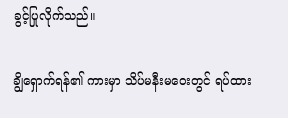ခွင့်ပြုလိုက်သည်။

ချွိရှောက်ရန်၏ ကားမှာ သိပ်မနီးမဝေးတွင် ရပ်ထား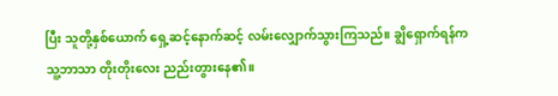ပြီး သူတို့နှစ်ယောက် ရှေ့ဆင့်နောက်ဆင့် လမ်းလျှောက်သွားကြသည်။ ချွိရှောက်ရန်က သူ့ဘာသာ တိုးတိုးလေး ညည်းတွားနေ၏။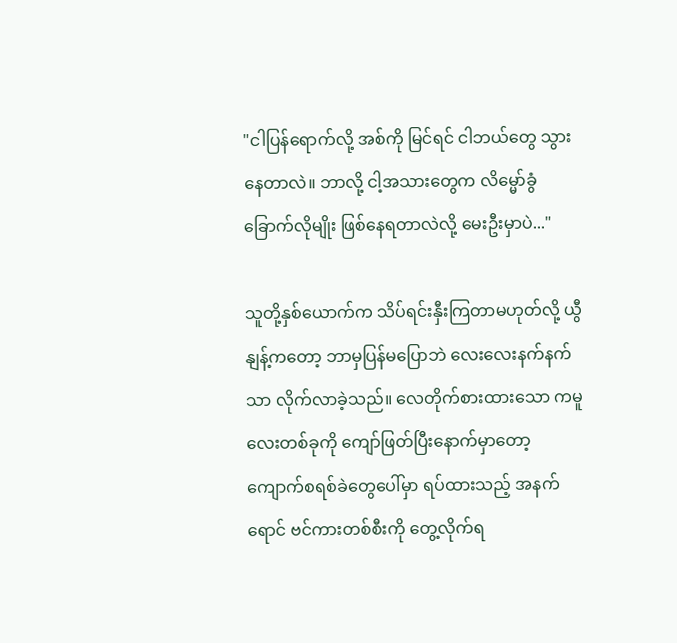"ငါပြန်ရောက်လို့ အစ်ကို မြင်ရင် ငါဘယ်တွေ သွားနေတာလဲ။ ဘာလို့ ငါ့အသားတွေက လိမ္မော်ခွံခြောက်လိုမျိုး ဖြစ်နေရတာလဲလို့ မေးဦးမှာပဲ..."

သူတို့နှစ်ယောက်က သိပ်ရင်းနှီးကြတာမဟုတ်လို့ ယွီနျန့်ကတော့ ဘာမှပြန်မပြောဘဲ လေးလေးနက်နက်သာ လိုက်လာခဲ့သည်။ လေတိုက်စားထားသော ကမူလေးတစ်ခုကို ကျော်ဖြတ်ပြီးနောက်မှာတော့ ကျောက်စရစ်ခဲတွေပေါ်မှာ ရပ်ထားသည့် အနက်ရောင် ဗင်ကားတစ်စီးကို တွေ့လိုက်ရ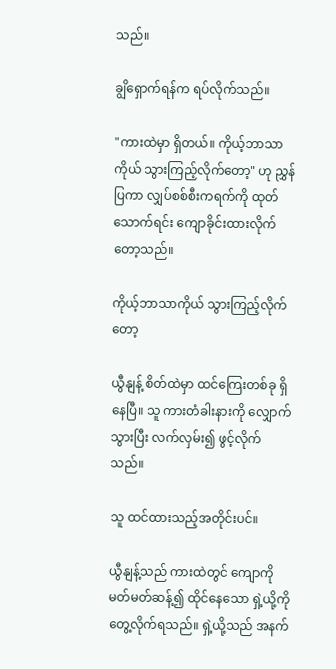သည်။

ချွိရှောက်ရန်က ရပ်လိုက်သည်။

"ကားထဲမှာ ရှိတယ်။ ကိုယ့်ဘာသာကိုယ် သွားကြည့်လိုက်တော့" ဟု ညွှန်ပြကာ လျှပ်စစ်စီးကရက်ကို ထုတ်သောက်ရင်း ကျောခိုင်းထားလိုက်တော့သည်။

ကိုယ့်ဘာသာကိုယ် သွားကြည့်လိုက်တော့

ယွီနျန့် စိတ်ထဲမှာ ထင်ကြေးတစ်ခု ရှိနေပြီ။ သူ ကားတံခါးနားကို လျှောက်သွားပြီး လက်လှမ်း၍ ဖွင့်လိုက်သည်။

သူ ထင်ထားသည့်အတိုင်းပင်။

ယွီနျန့်သည် ကားထဲတွင် ကျောကို မတ်မတ်ဆန့်၍ ထိုင်နေသော ရှဲ့ယို့ကို တွေ့လိုက်ရသည်။ ရှဲ့ယို့သည် အနက်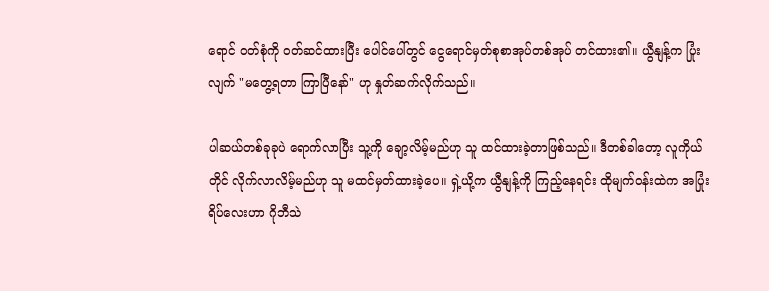ရောင် ဝတ်စုံကို ဝတ်ဆင်ထားပြီး ပေါင်ပေါ်တွင် ငွေရောင်မှတ်စုစာအုပ်တစ်အုပ် တင်ထား၏။ ယွီနျန့်က ပြုံးလျက် "မတွေ့ရတာ ကြာပြီနော်" ဟု နှုတ်ဆက်လိုက်သည်။

ပါဆယ်တစ်ခုခုပဲ ရောက်လာပြီး သူ့ကို ချော့လိမ့်မည်ဟု သူ ထင်ထားခဲ့တာဖြစ်သည်။ ဒီတစ်ခါတော့ လူကိုယ်တိုင် လိုက်လာလိမ့်မည်ဟု သူ မထင်မှတ်ထားခဲ့ပေ။ ရှဲ့ယို့က ယွီနျန့်ကို ကြည့်နေရင်း ထိုမျက်ဝန်းထဲက အပြုံးရိပ်လေးဟာ ဂိုဘီသဲ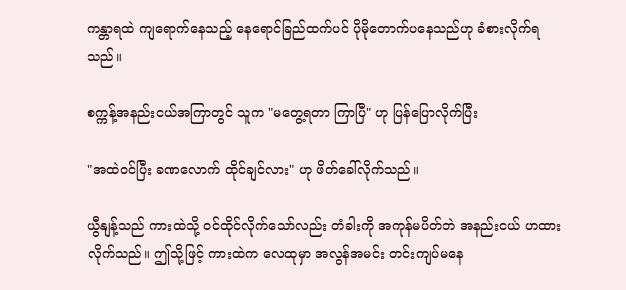ကန္တာရထဲ ကျရောက်နေသည့် နေရောင်ခြည်ထက်ပင် ပိုမိုတောက်ပနေသည်ဟု ခံစားလိုက်ရသည်။

စက္ကန့်အနည်းငယ်အကြာတွင် သူက "မတွေ့ရတာ ကြာပြီ" ဟု ပြန်ပြောလိုက်ပြီး

"အထဲဝင်ပြီး ခဏလောက် ထိုင်ချင်လား" ဟု ဖိတ်ခေါ်လိုက်သည်။

ယွီနျန့်သည် ကားထဲသို့ ဝင်ထိုင်လိုက်သော်လည်း တံခါးကို အကုန်မပိတ်ဘဲ အနည်းငယ် ဟထားလိုက်သည်။ ဤသို့ဖြင့် ကားထဲက လေထုမှာ အလွန်အမင်း တင်းကျပ်မနေ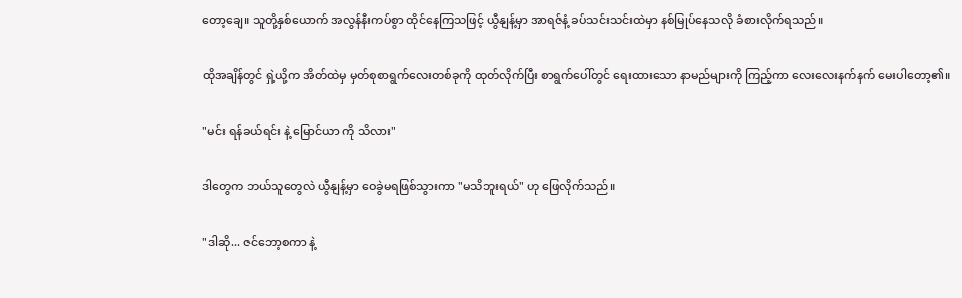တော့ချေ။ သူတို့နှစ်ယောက် အလွန်နီးကပ်စွာ ထိုင်နေကြသဖြင့် ယွီနျန့်မှာ အာရဇ်နံ့ ခပ်သင်းသင်းထဲမှာ နစ်မြုပ်နေသလို ခံစားလိုက်ရသည်။

ထိုအချိန်တွင် ရှဲ့ယို့က အိတ်ထဲမှ မှတ်စုစာရွက်လေးတစ်ခုကို ထုတ်လိုက်ပြီး စာရွက်ပေါ်တွင် ရေးထားသော နာမည်များကို ကြည့်ကာ လေးလေးနက်နက် မေးပါတော့၏။

"မင်း ရန်ခယ်ရင်း နဲ့ မြောင်ယာ ကို သိလား"

ဒါတွေက ဘယ်သူတွေလဲ ယွီနျန့်မှာ ဝေခွဲမရဖြစ်သွားကာ "မသိဘူးရယ်" ဟု ဖြေလိုက်သည်။

"ဒါဆို... ဇင်ဘော့စကာ နဲ့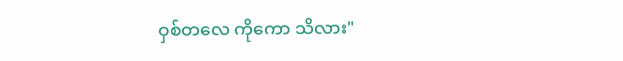ဝှစ်တလေ ကိုကော သိလား"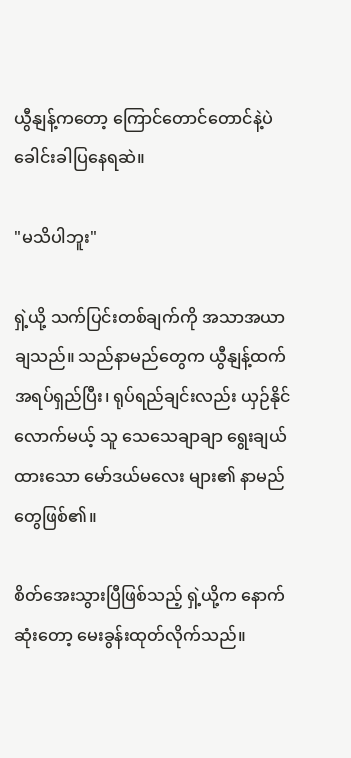ယွီနျန့်ကတော့ ကြောင်တောင်တောင်နဲ့ပဲ ခေါင်းခါပြနေရဆဲ။

"မသိပါဘူး"

ရှဲ့ယို့ သက်ပြင်းတစ်ချက်ကို အသာအယာ ချသည်။ သည်နာမည်တွေက ယွီနျန့်ထက် အရပ်ရှည်ပြီး၊ ရုပ်ရည်ချင်းလည်း ယှဉ်နိုင်လောက်မယ့် သူ သေသေချာချာ ရွေးချယ်ထားသော မော်ဒယ်မလေး များ၏ နာမည်တွေဖြစ်၏။

စိတ်အေးသွားပြီဖြစ်သည့် ရှဲ့ယို့က နောက်ဆုံးတော့ မေးခွန်းထုတ်လိုက်သည်။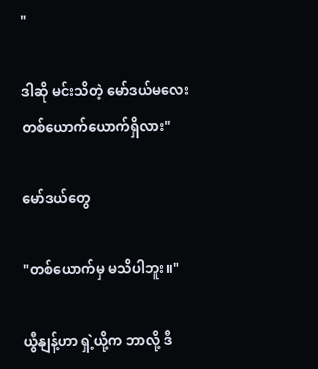"

ဒါဆို မင်းသိတဲ့ မော်ဒယ်မလေး တစ်ယောက်ယောက်ရှိလား"

မော်ဒယ်တွေ

"တစ်ယောက်မှ မသိပါဘူး။"

ယွီနျန့်ဟာ ရှဲ့ယို့က ဘာလို့ ဒီ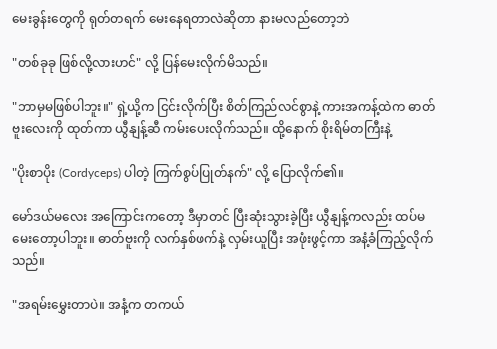မေးခွန်းတွေကို ရုတ်တရက် မေးနေရတာလဲဆိုတာ နားမလည်တော့ဘဲ

"တစ်ခုခု ဖြစ်လို့လားဟင်" လို့ ပြန်မေးလိုက်မိသည်။

"ဘာမှမဖြစ်ပါဘူး။" ရှဲ့ယို့က ငြင်းလိုက်ပြီး စိတ်ကြည်လင်စွာနဲ့ ကားအကန့်ထဲက ဓာတ်ဗူးလေးကို ထုတ်ကာ ယွီနျန့်ဆီ ကမ်းပေးလိုက်သည်။ ထို့နောက် စိုးရိမ်တကြီးနဲ့

"ပိုးစာပိုး (Cordyceps) ပါတဲ့ ကြက်စွပ်ပြုတ်နက်" လို့ ပြောလိုက်၏။

မော်ဒယ်မလေး အကြောင်းကတော့ ဒီမှာတင် ပြီးဆုံးသွားခဲ့ပြီး ယွီနျန့်ကလည်း ထပ်မမေးတော့ပါဘူး။ ဓာတ်ဗူးကို လက်နှစ်ဖက်နဲ့ လှမ်းယူပြီး အဖုံးဖွင့်ကာ အနံ့ခံကြည့်လိုက်သည်။

"အရမ်းမွှေးတာပဲ။ အနံ့က တကယ်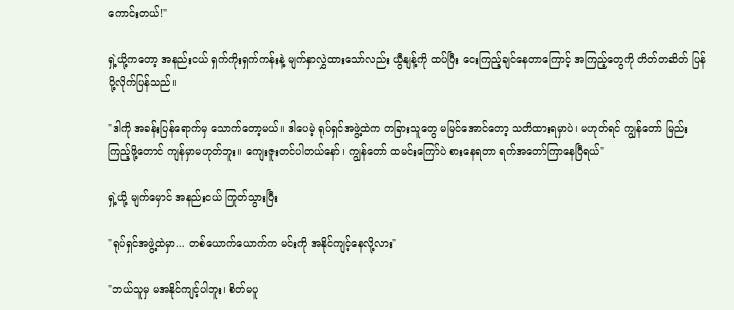ကောင်းတယ်!"

ရှဲ့ယို့ကတော့ အနည်းငယ် ရှက်ကိုးရှက်ကန်းနဲ့ မျက်နှာလွှဲထားသော်လည်း ယွီနျန့်ကို ထပ်ပြီး ငေးကြည့်ချင်နေတာကြောင့် အကြည့်တွေကို တိတ်တဆိတ် ပြန်ပို့လိုက်ပြန်သည်။

"ဒါကို အခန်းပြန်ရောက်မှ သောက်တော့မယ်။ ဒါပေမဲ့ ရုပ်ရှင်အဖွဲ့ထဲက တခြားသူတွေ မမြင်အောင်တော့ သတိထားရမှာပဲ၊ မဟုတ်ရင် ကျွန်တော် မြည်းကြည့်ဖို့တောင် ကျန်မှာမဟုတ်ဘူး။ ကျေးဇူးတင်ပါတယ်နော်၊ ကျွန်တော် ထမင်းကြော်ပဲ စားနေရတာ ရက်အတော်ကြာနေပြီရယ်"

ရှဲ့ယို့ မျက်မှောင် အနည်းငယ် ကြုတ်သွားပြီး

"ရုပ်ရှင်အဖွဲ့ထဲမှာ... တစ်ယောက်ယောက်က မင်းကို အနိုင်ကျင့်နေလို့လား"

"ဘယ်သူမှ မအနိုင်ကျင့်ပါဘူး၊ စိတ်မပူ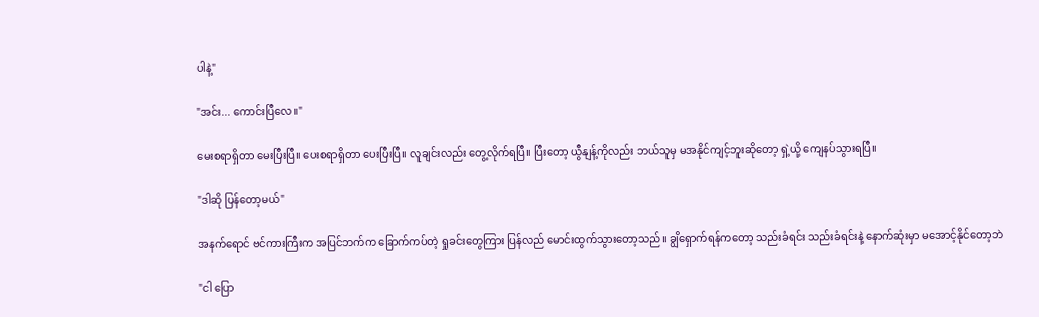ပါနဲ့"

"အင်း... ကောင်းပြီလေ။"

မေးစရာရှိတာ မေးပြီးပြီ။ ပေးစရာရှိတာ ပေးပြီးပြီ။ လူချင်းလည်း တွေ့လိုက်ရပြီ။ ပြီးတော့ ယွီနျန့်ကိုလည်း ဘယ်သူမှ မအနိုင်ကျင့်ဘူးဆိုတော့ ရှဲ့ယို့ ကျေနပ်သွားရပြီ။

"ဒါဆို ပြန်တော့မယ်"

အနက်ရောင် ဗင်ကားကြီးက အပြင်ဘက်က ခြောက်ကပ်တဲ့ ရှုခင်းတွေကြား ပြန်လည် မောင်းထွက်သွားတော့သည်။ ချွိရှောက်ရန်ကတော့ သည်းခံရင်း သည်းခံရင်းနဲ့ နောက်ဆုံးမှာ မအောင့်နိုင်တော့ဘဲ

"ငါ ပြော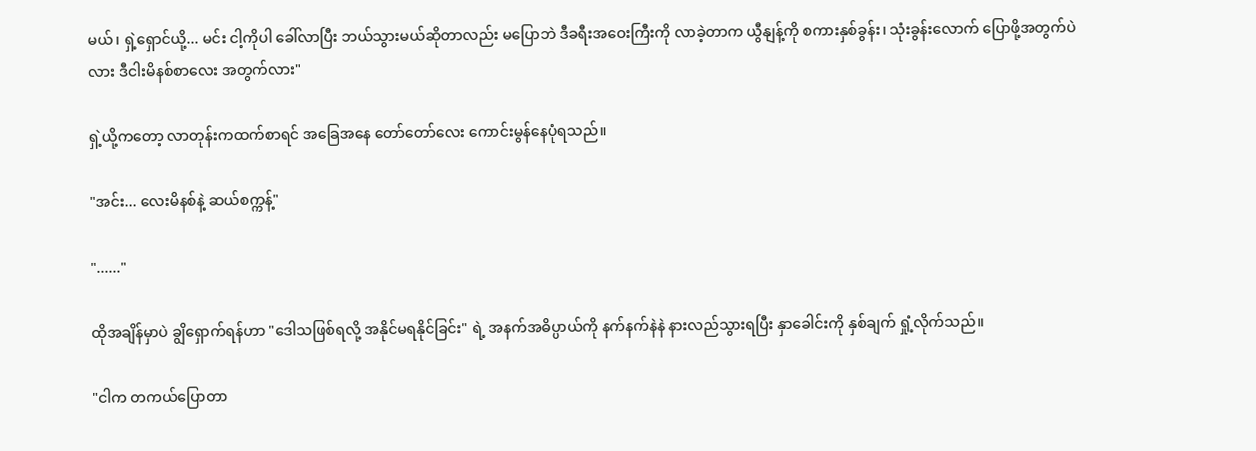မယ်၊ ရှဲ့ရှောင်ယို့... မင်း ငါ့ကိုပါ ခေါ်လာပြီး ဘယ်သွားမယ်ဆိုတာလည်း မပြောဘဲ ဒီခရီးအဝေးကြီးကို လာခဲ့တာက ယွီနျန့်ကို စကားနှစ်ခွန်း၊ သုံးခွန်းလောက် ပြောဖို့အတွက်ပဲလား ဒီငါးမိနစ်စာလေး အတွက်လား"

ရှဲ့ယို့ကတော့ လာတုန်းကထက်စာရင် အခြေအနေ တော်တော်လေး ကောင်းမွန်နေပုံရသည်။

"အင်း... လေးမိနစ်နဲ့ ဆယ်စက္ကန့်"

"......"

ထိုအချိန်မှာပဲ ချွိရှောက်ရန်ဟာ "ဒေါသဖြစ်ရလို့ အနိုင်မရနိုင်ခြင်း" ရဲ့ အနက်အဓိပ္ပာယ်ကို နက်နက်နဲနဲ နားလည်သွားရပြီး နှာခေါင်းကို နှစ်ချက် ရှုံ့လိုက်သည်။

"ငါက တကယ်ပြောတာ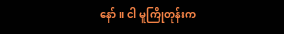နော်။ ငါ မူကြိုတုန်းက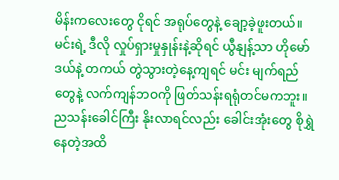မိန်းကလေးတွေ ငိုရင် အရုပ်တွေနဲ့ ချော့ခဲ့ဖူးတယ်။ မင်းရဲ့ ဒီလို လှုပ်ရှားမှုနှုန်းနဲ့ဆိုရင် ယွီနျန့်သာ ဟိုမော်ဒယ်နဲ့ တကယ် တွဲသွားတဲ့နေ့ကျရင် မင်း မျက်ရည်တွေနဲ့ လက်ကျန်ဘဝကို ဖြတ်သန်းရရုံတင်မကဘူး။ ညသန်းခေါင်ကြီး နိုးလာရင်လည်း ခေါင်းအုံးတွေ စိုရွှဲနေတဲ့အထိ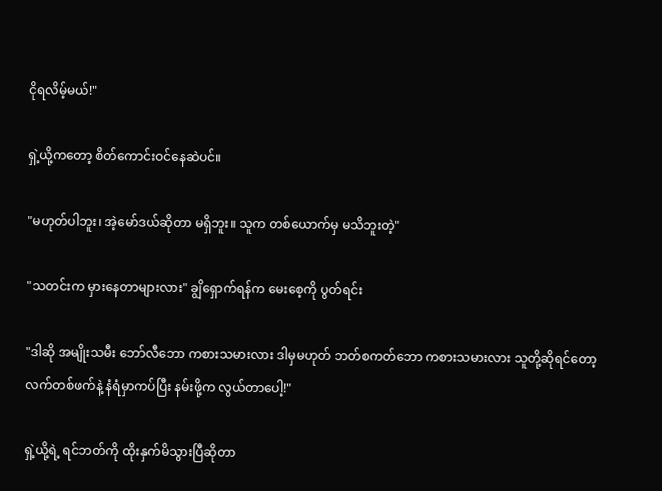ငိုရလိမ့်မယ်!"

ရှဲ့ယို့ကတော့ စိတ်ကောင်းဝင်နေဆဲပင်။

"မဟုတ်ပါဘူး၊ အဲ့မော်ဒယ်ဆိုတာ မရှိဘူး။ သူက တစ်ယောက်မှ မသိဘူးတဲ့"

"သတင်းက မှားနေတာများလား" ချွိရှောက်ရန်က မေးစေ့ကို ပွတ်ရင်း

"ဒါဆို အမျိုးသမီး ဘော်လီဘော ကစားသမားလား ဒါမှမဟုတ် ဘတ်စကတ်ဘော ကစားသမားလား သူတို့ဆိုရင်တော့ လက်တစ်ဖက်နဲ့ နံရံမှာကပ်ပြီး နမ်းဖို့က လွယ်တာပေါ့!"

ရှဲ့ယို့ရဲ့ ရင်ဘတ်ကို ထိုးနှက်မိသွားပြီဆိုတာ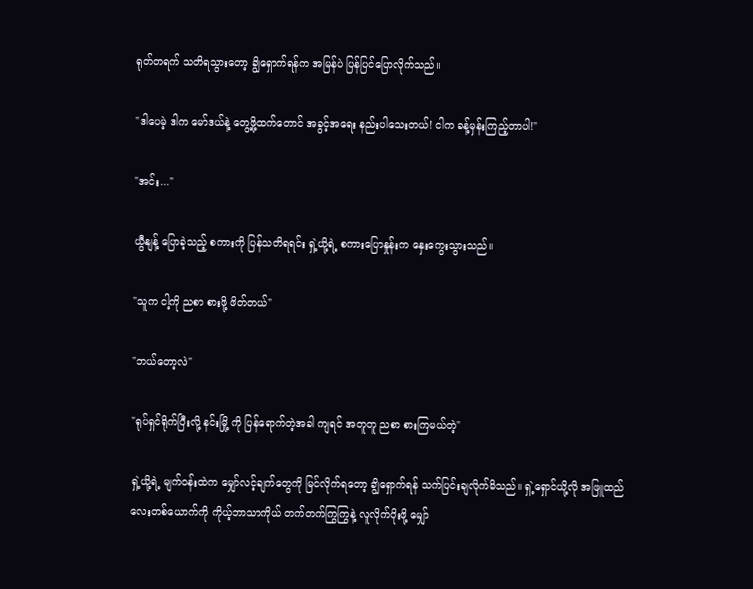ရုတ်တရက် သတိရသွားတော့ ချွိရှောက်ရန်က အမြန်ပဲ ပြန်ပြင်ပြောလိုက်သည်။

"ဒါပေမဲ့ ဒါက မော်ဒယ်နဲ့ တွေ့ဖို့ထက်တောင် အခွင့်အရေး နည်းပါသေးတယ်! ငါက ခန့်မှန်းကြည့်တာပါ!"

"အင်း..."

ယွီနျန့် ပြောခဲ့သည့် စကားကို ပြန်သတိရရင်း ရှဲ့ယို့ရဲ့ စကားပြောနှုန်းက နှေးကွေးသွားသည်။

"သူက ငါ့ကို ညစာ စားဖို့ ဖိတ်တယ်"

"ဘယ်တော့လဲ"

"ရုပ်ရှင်ရိုက်ပြီးလို့ နင်းမြို့ ကို ပြန်ရောက်တဲ့အခါ ကျရင် အတူတူ ညစာ စားကြမယ်တဲ့"

ရှဲ့ယို့ရဲ့ မျက်ဝန်းထဲက မျှော်လင့်ချက်တွေကို မြင်လိုက်ရတော့ ချွိရှောက်ရန် သက်ပြင်းချလိုက်မိသည်။ ရှဲ့ရှောင်ယို့လို အဖြူထည်လေးတစ်ယောက်ကို ကိုယ့်ဘာသာကိုယ် တက်တက်ကြွကြွနဲ့ လူလိုက်ပိုးဖို့ မျှော်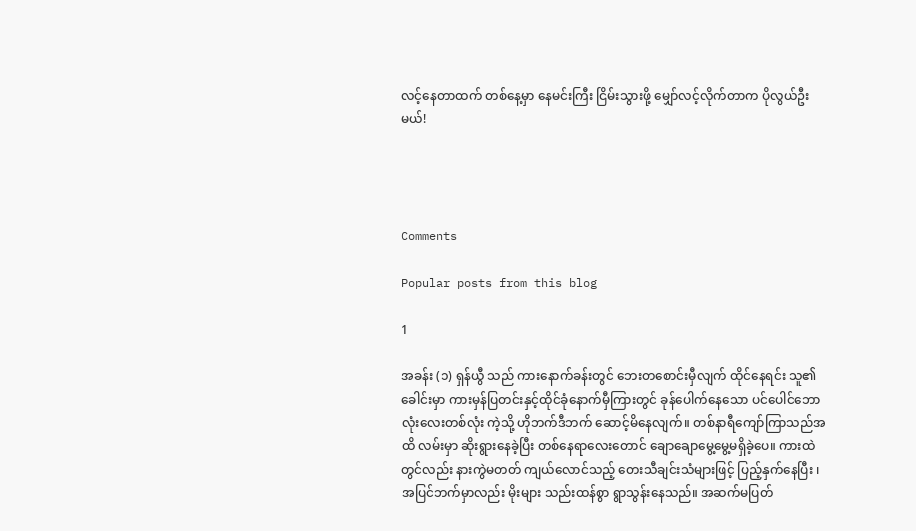လင့်နေတာထက် တစ်နေ့မှာ နေမင်းကြီး ငြိမ်းသွားဖို့ မျှော်လင့်လိုက်တာက ပိုလွယ်ဦးမယ်!




Comments

Popular posts from this blog

1

အခန်း (၁) ရှန်ယွီ သည် ကားနောက်ခန်းတွင် ဘေးတစောင်းမှီလျက် ထိုင်နေရင်း သူ၏ခေါင်းမှာ ကားမှန်ပြတင်းနှင့်ထိုင်ခုံနောက်မှီကြားတွင် ခုန်ပေါက်နေသော ပင်ပေါင်ဘောလုံးလေးတစ်လုံး ကဲ့သို့ ဟိုဘက်ဒီဘက် ဆောင့်မိနေလျက်။ တစ်နာရီကျော်ကြာသည်အထိ လမ်းမှာ ဆိုးရွားနေခဲ့ပြီး တစ်နေရာလေးတောင် ချောချောမွေ့မွေ့မရှိခဲ့ပေ။ ကားထဲတွင်လည်း နားကွဲမတတ် ကျယ်လောင်သည့် တေးသီချင်းသံများဖြင့် ပြည့်နှက်နေပြီး ၊ အပြင်ဘက်မှာလည်း မိုးများ သည်းထန်စွာ ရွာသွန်းနေသည်။ အဆက်မပြတ်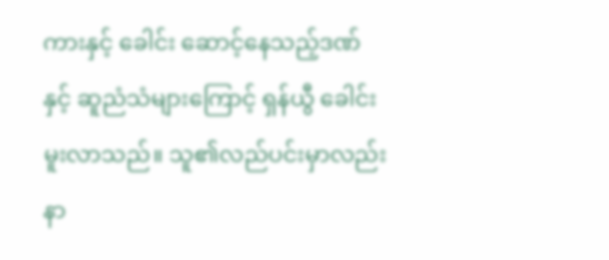ကားနှင့် ခေါင်း ဆောင့်နေသည့်ဒဏ်နှင့် ဆူညံသံများကြောင့် ရှန်ယွီ ခေါင်းမူးလာသည်။ သူ၏လည်ပင်းမှာလည်း နာ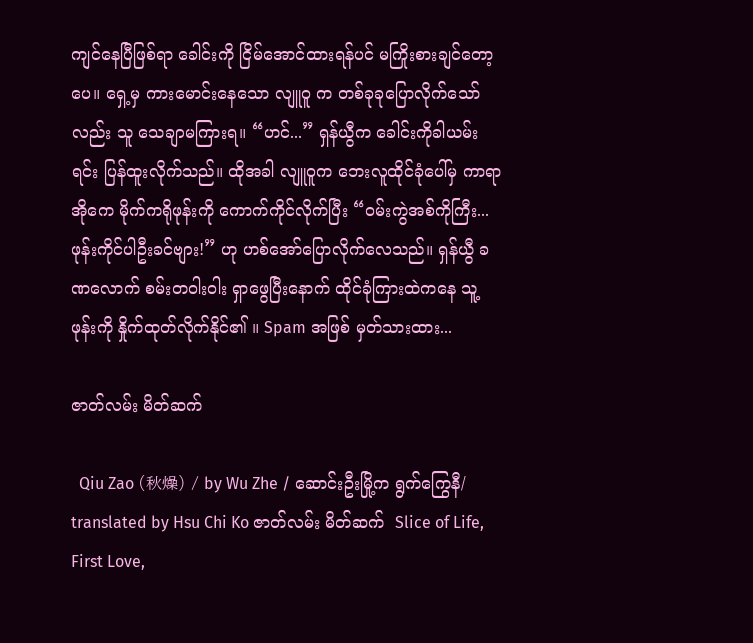ကျင်နေပြီဖြစ်ရာ ခေါင်းကို ငြိမ်အောင်ထားရန်ပင် မကြိုးစားချင်တော့ပေ။ ရှေ့မှ ကားမောင်းနေသော လျူဝူ က တစ်ခုခုပြောလိုက်သော်လည်း သူ သေချာမကြားရ။ “ဟင်...” ရှန်ယွီက ခေါင်းကိုခါယမ်းရင်း ပြန်ထူးလိုက်သည်။ ထိုအခါ လျူဝူက ဘေးလူထိုင်ခုံပေါ်မှ ကာရာအိုကေ မိုက်ကရိုဖုန်းကို ကောက်ကိုင်လိုက်ပြီး “ဝမ်းကွဲအစ်ကိုကြီး... ဖုန်းကိုင်ပါဦးခင်ဗျား!” ဟု ဟစ်အော်ပြောလိုက်လေသည်။ ရှန်ယွီ ခဏလောက် စမ်းတဝါးဝါး ရှာဖွေပြီးနောက် ထိုင်ခုံကြားထဲကနေ သူ့ဖုန်းကို နှိုက်ထုတ်လိုက်နိုင်၏ ။ Spam အဖြစ် မှတ်သားထား...

ဇာတ်လမ်း မိတ်ဆက်

  Qiu Zao (秋燥) / by Wu Zhe / ဆောင်းဦးမြို့က ရွက်ကြွေနီ/ translated by Hsu Chi Ko ဇာတ်လမ်း မိတ်ဆက်  Slice of Life, First Love,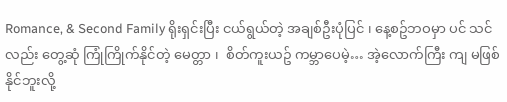Romance, & Second Family ရိုးရှင်းပြီး ငယ်ရွယ်တဲ့ အချစ်ဦးပုံပြင် ၊ နေ့စဥ်ဘဝမှာ ပင် သင်လည်း တွေ့ဆုံ ကြုံကြိုက်နိုင်တဲ့ မေတ္တာ ၊  စိတ်ကူးယဥ် ကမ္ဘာပေမဲ့… အဲ့လောက်ကြီး ကျ မဖြစ်နိုင်ဘူးလို့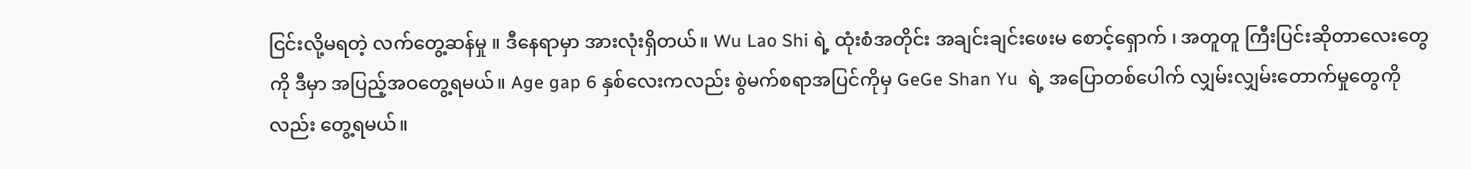ငြင်းလို့မရတဲ့ လက်တွေ့ဆန်မှု ။ ဒီနေရာမှာ အားလုံးရှိတယ်။ Wu Lao Shi ရဲ့ ထုံးစံအတိုင်း အချင်းချင်းဖေးမ စောင့်‌ရှောက် ၊ အတူတူ ကြီးပြင်းဆိုတာလေးတွေကို ဒီမှာ အပြည့်အဝတွေ့ရမယ်။ Age gap 6 နှစ်လေးကလည်း စွဲမက်စရာအပြင်ကိုမှ GeGe Shan Yu  ရဲ့ အပြောတစ်ပေါက် လျှမ်းလျှမ်းတောက်မှုတွေကိုလည်း တွေ့ရမယ်။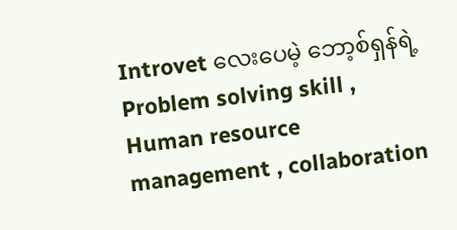Introvet လေးပေမဲ့ ဘော့စ်ရှန်ရဲ့ Problem solving skill , Human resource management , collaboration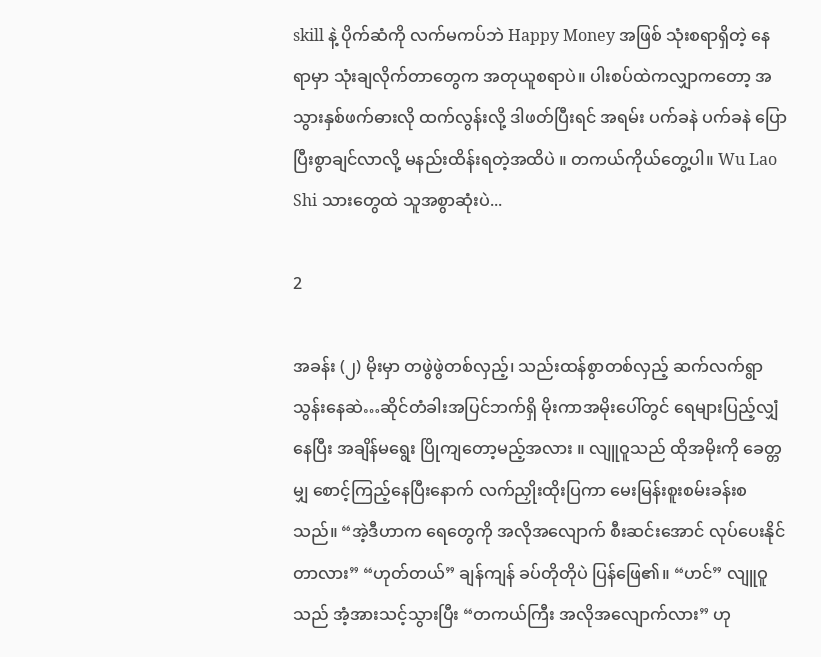skill နဲ့ ပိုက်ဆံကို လက်မကပ်ဘဲ Happy Money အဖြစ် သုံးစရာရှိတဲ့ နေရာမှာ သုံးချလိုက်တာတွေက အတုယူစရာပဲ။ ပါးစပ်ထဲကလျှာကတော့ အသွားနှစ်ဖက်ဓားလို ထက်လွန်းလို့ ဒါဖတ်ပြီးရင် အရမ်း ပက်ခနဲ ပက်ခနဲ ပြောပြီးစွာချင်လာလို့ မနည်းထိန်းရတဲ့အထိပဲ ။ တကယ်ကိုယ်တွေ့ပါ။ Wu Lao Shi သားတွေထဲ သူအစွာဆုံးပဲ...

2

အခန်း (၂) မိုးမှာ တဖွဲဖွဲတစ်လှည့်၊ သည်းထန်စွာတစ်လှည့် ဆက်လက်ရွာသွန်းနေဆဲ…ဆိုင်တံခါးအပြင်ဘက်ရှိ မိုးကာအမိုးပေါ်တွင် ရေများပြည့်လျှံနေပြီး အချိန်မရွေး ပြိုကျတော့မည့်အလား ။ လျူဝူသည် ထိုအမိုးကို ခေတ္တမျှ စောင့်ကြည့်နေပြီးနောက် လက်ညှိုးထိုးပြကာ မေးမြန်းစူးစမ်းခန်းစသည်။ “အဲ့ဒီဟာက ရေတွေကို အလိုအလျောက် စီးဆင်းအောင် လုပ်ပေးနိုင်တာလား” “ဟုတ်တယ်” ချန်ကျန် ခပ်တိုတိုပဲ ပြန်ဖြေ၏။ “ဟင်” လျူဝူသည် အံ့အားသင့်သွားပြီး “တကယ်ကြီး အလိုအလျောက်လား” ဟု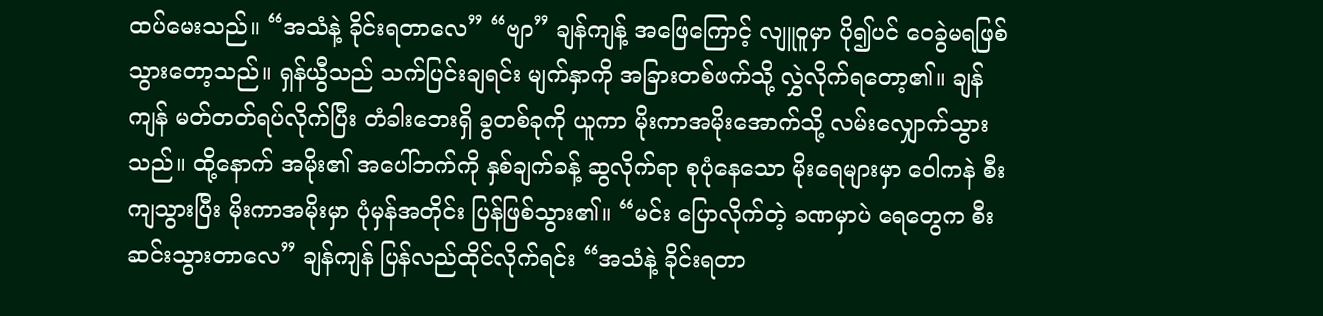ထပ်မေးသည်။ “အသံနဲ့ ခိုင်းရတာလေ” “ဗျာ” ချန်ကျန့် အဖြေကြောင့် လျူဝူမှာ ပို၍ပင် ဝေခွဲမရဖြစ်သွားတော့သည်။ ရှန်ယွီသည် သက်ပြင်းချရင်း မျက်နှာကို အခြားတစ်ဖက်သို့ လွှဲလိုက်ရ‌တော့၏။ ချန်ကျန် မတ်တတ်ရပ်လိုက်ပြီး တံခါးဘေးရှိ ခွတစ်ခုကို ယူကာ မိုးကာအမိုးအောက်သို့ လမ်းလျှောက်သွားသည်။ ထို့နောက် အမိုး၏ အပေါ်ဘက်ကို နှစ်ချက်ခန့် ဆွလိုက်ရာ စုပုံနေသော မိုးရေများမှာ ဝေါကနဲ စီးကျသွားပြီး မိုးကာအမိုးမှာ ပုံမှန်အတိုင်း ပြန်ဖြစ်သွား၏။ “မင်း ပြောလိုက်တဲ့ ခဏမှာပဲ ရေတွေက စီးဆင်းသွားတာလေ” ချန်ကျန် ပြန်လည်ထိုင်လိုက်ရင်း “အသံနဲ့ ခိုင်းရတာ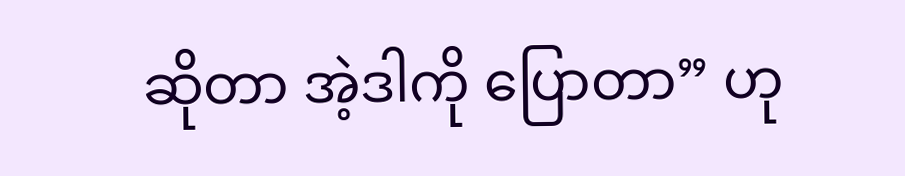ဆိုတာ အဲ့ဒါကို ပြောတာ” ဟု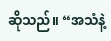ဆိုသည်။ “အသံနဲ့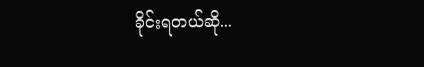ခိုင်းရတယ်ဆို...